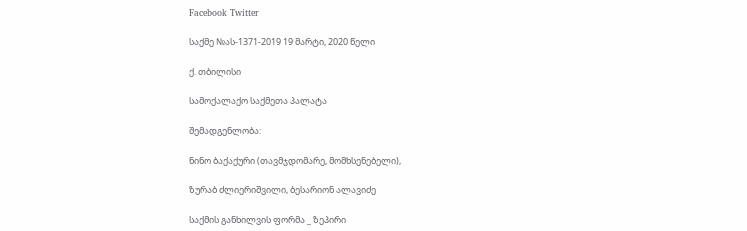Facebook Twitter

საქმე №ას-1371-2019 19 მარტი, 2020 წელი

ქ. თბილისი

სამოქალაქო საქმეთა პალატა

შემადგენლობა:

ნინო ბაქაქური (თავმჯდომარე, მომხსენებელი),

ზურაბ ძლიერიშვილი, ბესარიონ ალავიძე

საქმის განხილვის ფორმა _ ზეპირი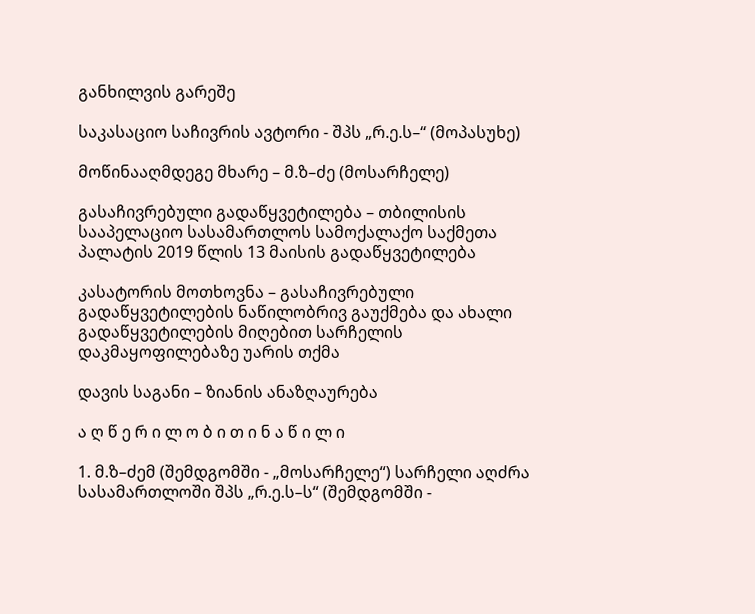განხილვის გარეშე

საკასაციო საჩივრის ავტორი - შპს „რ.ე.ს–“ (მოპასუხე)

მოწინააღმდეგე მხარე – მ.ზ–ძე (მოსარჩელე)

გასაჩივრებული გადაწყვეტილება – თბილისის სააპელაციო სასამართლოს სამოქალაქო საქმეთა პალატის 2019 წლის 13 მაისის გადაწყვეტილება

კასატორის მოთხოვნა – გასაჩივრებული გადაწყვეტილების ნაწილობრივ გაუქმება და ახალი გადაწყვეტილების მიღებით სარჩელის დაკმაყოფილებაზე უარის თქმა

დავის საგანი – ზიანის ანაზღაურება

ა ღ წ ე რ ი ლ ო ბ ი თ ი ნ ა წ ი ლ ი

1. მ.ზ–ძემ (შემდგომში - „მოსარჩელე“) სარჩელი აღძრა სასამართლოში შპს „რ.ე.ს–ს“ (შემდგომში -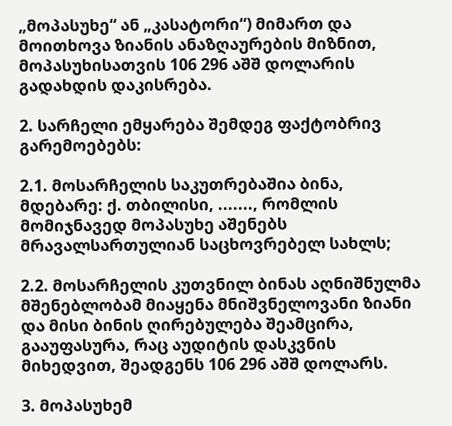„მოპასუხე“ ან „კასატორი“) მიმართ და მოითხოვა ზიანის ანაზღაურების მიზნით, მოპასუხისათვის 106 296 აშშ დოლარის გადახდის დაკისრება.

2. სარჩელი ემყარება შემდეგ ფაქტობრივ გარემოებებს:

2.1. მოსარჩელის საკუთრებაშია ბინა, მდებარე: ქ. თბილისი, ......., რომლის მომიჯნავედ მოპასუხე აშენებს მრავალსართულიან საცხოვრებელ სახლს;

2.2. მოსარჩელის კუთვნილ ბინას აღნიშნულმა მშენებლობამ მიაყენა მნიშვნელოვანი ზიანი და მისი ბინის ღირებულება შეამცირა, გააუფასურა, რაც აუდიტის დასკვნის მიხედვით, შეადგენს 106 296 აშშ დოლარს.

3. მოპასუხემ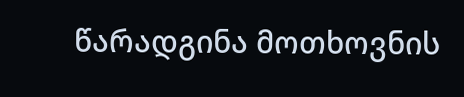წარადგინა მოთხოვნის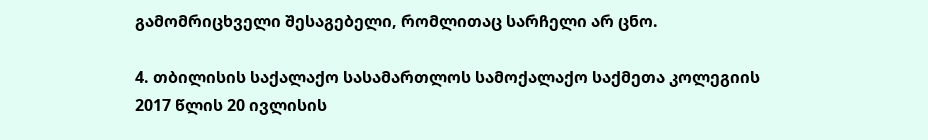გამომრიცხველი შესაგებელი, რომლითაც სარჩელი არ ცნო.

4. თბილისის საქალაქო სასამართლოს სამოქალაქო საქმეთა კოლეგიის 2017 წლის 20 ივლისის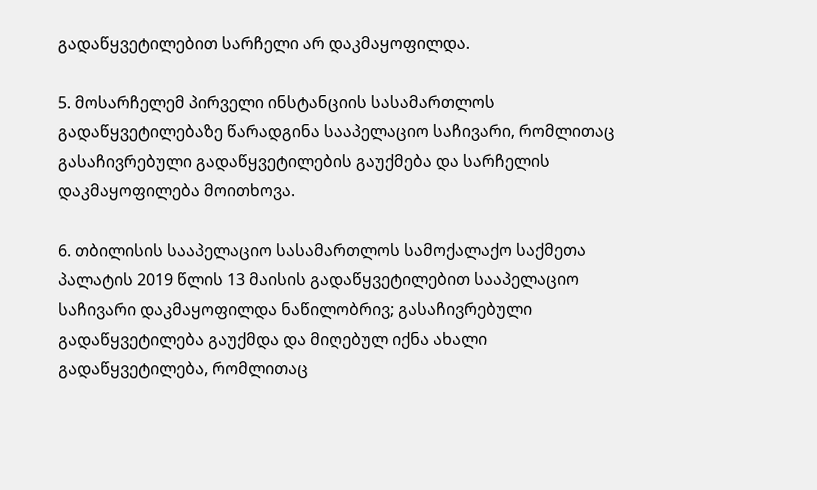გადაწყვეტილებით სარჩელი არ დაკმაყოფილდა.

5. მოსარჩელემ პირველი ინსტანციის სასამართლოს გადაწყვეტილებაზე წარადგინა სააპელაციო საჩივარი, რომლითაც გასაჩივრებული გადაწყვეტილების გაუქმება და სარჩელის დაკმაყოფილება მოითხოვა.

6. თბილისის სააპელაციო სასამართლოს სამოქალაქო საქმეთა პალატის 2019 წლის 13 მაისის გადაწყვეტილებით სააპელაციო საჩივარი დაკმაყოფილდა ნაწილობრივ; გასაჩივრებული გადაწყვეტილება გაუქმდა და მიღებულ იქნა ახალი გადაწყვეტილება, რომლითაც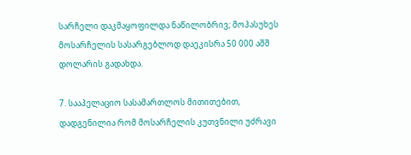სარჩელი დაკმაყოფილდა ნაწილობრივ; მოპასუხეს მოსარჩელის სასარგებლოდ დაეკისრა 50 000 აშშ დოლარის გადახდა.

7. სააპელაციო სასამართლოს მითითებით, დადგენილია რომ მოსარჩელის კუთვნილი უძრავი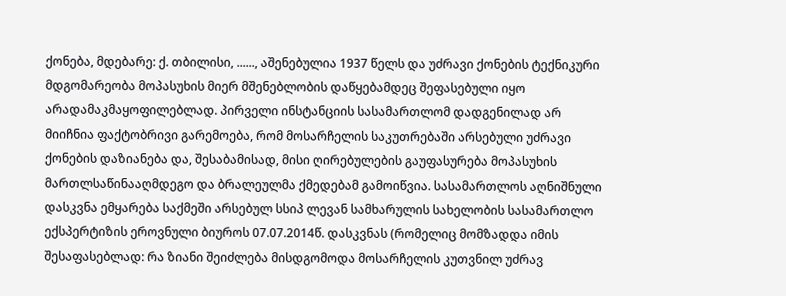ქონება, მდებარე: ქ. თბილისი, ......, აშენებულია 1937 წელს და უძრავი ქონების ტექნიკური მდგომარეობა მოპასუხის მიერ მშენებლობის დაწყებამდეც შეფასებული იყო არადამაკმაყოფილებლად. პირველი ინსტანციის სასამართლომ დადგენილად არ მიიჩნია ფაქტობრივი გარემოება, რომ მოსარჩელის საკუთრებაში არსებული უძრავი ქონების დაზიანება და, შესაბამისად, მისი ღირებულების გაუფასურება მოპასუხის მართლსაწინააღმდეგო და ბრალეულმა ქმედებამ გამოიწვია. სასამართლოს აღნიშნული დასკვნა ემყარება საქმეში არსებულ სსიპ ლევან სამხარულის სახელობის სასამართლო ექსპერტიზის ეროვნული ბიუროს 07.07.2014წ. დასკვნას (რომელიც მომზადდა იმის შესაფასებლად: რა ზიანი შეიძლება მისდგომოდა მოსარჩელის კუთვნილ უძრავ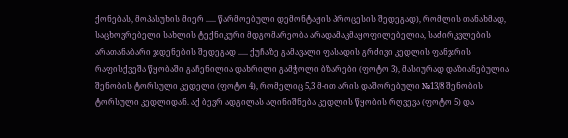ქონებას, მოპასუხის მიერ ..... წარმოებული დემონტაჟის პროცესის შედეგად), რომლის თანახმად, საცხოვრებელი სახლის ტექნიკური მდგომარეობა არადამაკმაყოფილებელია, საძირკვლების არათანაბარი ჯდენების შედეგად ..... ქუჩაზე გამავალი ფასადის გრძივი კედლის ფანჯრის რაფისქვეშა წყობაში გაჩენილია დახრილი გამჭოლი ბზარები (ფოტო 3), მასიურად დაზიანებულია შენობის ტორსული კედელი (ფოტო 4), რომელიც 5,3 მ-ით არის დაშორებული №13/8 შენობის ტორსული კედლიდან. აქ ბევრ ადგილას აღინიშნება კედლის წყობის რღვევა (ფოტო 5) და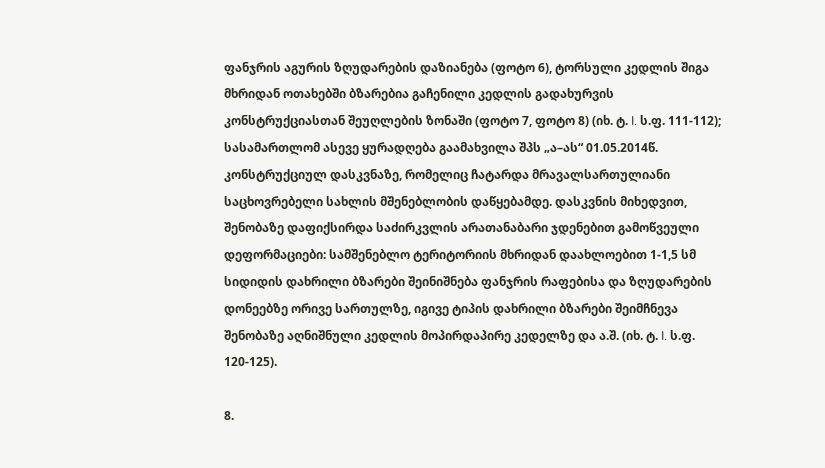ფანჯრის აგურის ზღუდარების დაზიანება (ფოტო 6), ტორსული კედლის შიგა მხრიდან ოთახებში ბზარებია გაჩენილი კედლის გადახურვის კონსტრუქციასთან შეუღლების ზონაში (ფოტო 7, ფოტო 8) (იხ. ტ. I. ს.ფ. 111-112); სასამართლომ ასევე ყურადღება გაამახვილა შპს „ა–ას“ 01.05.2014წ. კონსტრუქციულ დასკვნაზე, რომელიც ჩატარდა მრავალსართულიანი საცხოვრებელი სახლის მშენებლობის დაწყებამდე. დასკვნის მიხედვით, შენობაზე დაფიქსირდა საძირკვლის არათანაბარი ჯდენებით გამოწვეული დეფორმაციები: სამშენებლო ტერიტორიის მხრიდან დაახლოებით 1-1,5 სმ სიდიდის დახრილი ბზარები შეინიშნება ფანჯრის რაფებისა და ზღუდარების დონეებზე ორივე სართულზე, იგივე ტიპის დახრილი ბზარები შეიმჩნევა შენობაზე აღნიშნული კედლის მოპირდაპირე კედელზე და ა.შ. (იხ. ტ. I. ს.ფ. 120-125).

8.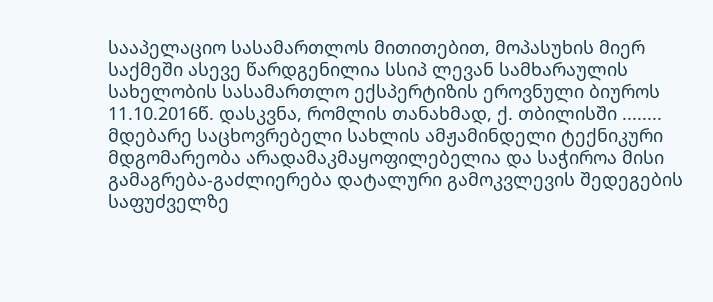სააპელაციო სასამართლოს მითითებით, მოპასუხის მიერ საქმეში ასევე წარდგენილია სსიპ ლევან სამხარაულის სახელობის სასამართლო ექსპერტიზის ეროვნული ბიუროს 11.10.2016წ. დასკვნა, რომლის თანახმად, ქ. თბილისში ........ მდებარე საცხოვრებელი სახლის ამჟამინდელი ტექნიკური მდგომარეობა არადამაკმაყოფილებელია და საჭიროა მისი გამაგრება-გაძლიერება დატალური გამოკვლევის შედეგების საფუძველზე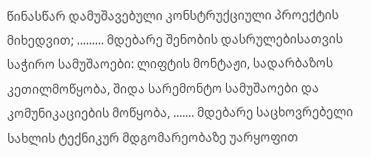წინასწარ დამუშავებული კონსტრუქციული პროექტის მიხედვით; ......... მდებარე შენობის დასრულებისათვის საჭირო სამუშაოები: ლიფტის მონტაჟი, სადარბაზოს კეთილმოწყობა, შიდა სარემონტო სამუშაოები და კომუნიკაციების მოწყობა, ....... მდებარე საცხოვრებელი სახლის ტექნიკურ მდგომარეობაზე უარყოფით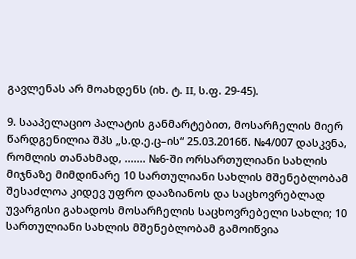გავლენას არ მოახდენს (იხ. ტ. II, ს.ფ. 29-45).

9. სააპელაციო პალატის განმარტებით, მოსარჩელის მიერ წარდგენილია შპს „ს.დ.ე.ც–ის“ 25.03.2016წ. №4/007 დასკვნა, რომლის თანახმად, ....... №6-ში ორსართულიანი სახლის მიჯნაზე მიმდინარე 10 სართულიანი სახლის მშენებლობამ შესაძლოა კიდევ უფრო დააზიანოს და საცხოვრებლად უვარგისი გახადოს მოსარჩელის საცხოვრებელი სახლი; 10 სართულიანი სახლის მშენებლობამ გამოიწვია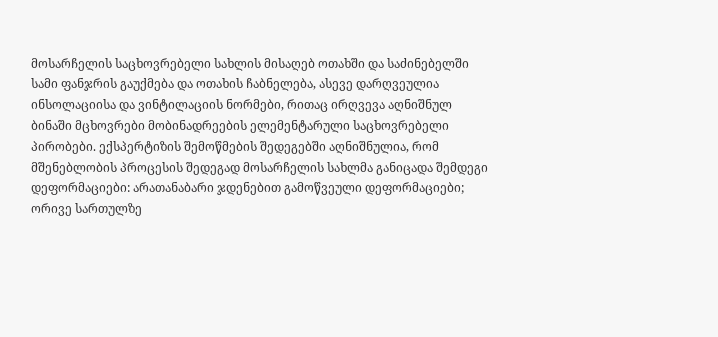მოსარჩელის საცხოვრებელი სახლის მისაღებ ოთახში და საძინებელში სამი ფანჯრის გაუქმება და ოთახის ჩაბნელება, ასევე დარღვეულია ინსოლაციისა და ვინტილაციის ნორმები, რითაც ირღვევა აღნიშნულ ბინაში მცხოვრები მობინადრეების ელემენტარული საცხოვრებელი პირობები. ექსპერტიზის შემოწმების შედეგებში აღნიშნულია, რომ მშენებლობის პროცესის შედეგად მოსარჩელის სახლმა განიცადა შემდეგი დეფორმაციები: არათანაბარი ჯდენებით გამოწვეული დეფორმაციები; ორივე სართულზე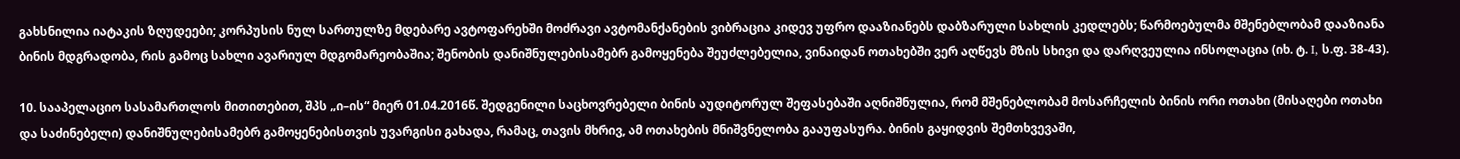გახსნილია იატაკის ზღუდეები; კორპუსის ნულ სართულზე მდებარე ავტოფარეხში მოძრავი ავტომანქანების ვიბრაცია კიდევ უფრო დააზიანებს დაბზარული სახლის კედლებს; წარმოებულმა მშენებლობამ დააზიანა ბინის მდგრადობა, რის გამოც სახლი ავარიულ მდგომარეობაშია; შენობის დანიშნულებისამებრ გამოყენება შეუძლებელია, ვინაიდან ოთახებში ვერ აღწევს მზის სხივი და დარღვეულია ინსოლაცია (იხ. ტ. I, ს.ფ. 38-43).

10. სააპელაციო სასამართლოს მითითებით, შპს „ი–ის“ მიერ 01.04.2016წ. შედგენილი საცხოვრებელი ბინის აუდიტორულ შეფასებაში აღნიშნულია, რომ მშენებლობამ მოსარჩელის ბინის ორი ოთახი (მისაღები ოთახი და საძინებელი) დანიშნულებისამებრ გამოყენებისთვის უვარგისი გახადა, რამაც, თავის მხრივ, ამ ოთახების მნიშვნელობა გააუფასურა. ბინის გაყიდვის შემთხვევაში,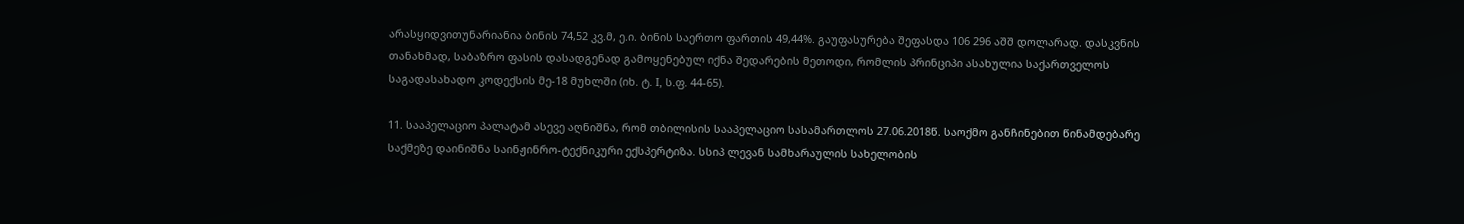არასყიდვითუნარიანია ბინის 74,52 კვ.მ, ე.ი. ბინის საერთო ფართის 49,44%. გაუფასურება შეფასდა 106 296 აშშ დოლარად. დასკვნის თანახმად, საბაზრო ფასის დასადგენად გამოყენებულ იქნა შედარების მეთოდი, რომლის პრინციპი ასახულია საქართველოს საგადასახადო კოდექსის მე-18 მუხლში (იხ. ტ. I, ს.ფ. 44-65).

11. სააპელაციო პალატამ ასევე აღნიშნა, რომ თბილისის სააპელაციო სასამართლოს 27.06.2018წ. საოქმო განჩინებით წინამდებარე საქმეზე დაინიშნა საინჟინრო-ტექნიკური ექსპერტიზა. სსიპ ლევან სამხარაულის სახელობის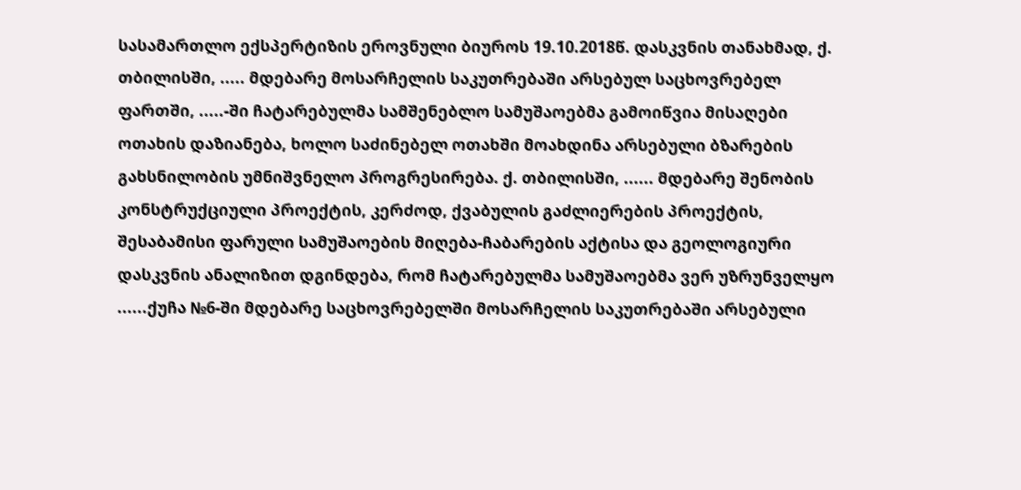სასამართლო ექსპერტიზის ეროვნული ბიუროს 19.10.2018წ. დასკვნის თანახმად, ქ. თბილისში, ..... მდებარე მოსარჩელის საკუთრებაში არსებულ საცხოვრებელ ფართში, .....-ში ჩატარებულმა სამშენებლო სამუშაოებმა გამოიწვია მისაღები ოთახის დაზიანება, ხოლო საძინებელ ოთახში მოახდინა არსებული ბზარების გახსნილობის უმნიშვნელო პროგრესირება. ქ. თბილისში, ...... მდებარე შენობის კონსტრუქციული პროექტის, კერძოდ, ქვაბულის გაძლიერების პროექტის, შესაბამისი ფარული სამუშაოების მიღება-ჩაბარების აქტისა და გეოლოგიური დასკვნის ანალიზით დგინდება, რომ ჩატარებულმა სამუშაოებმა ვერ უზრუნველყო ......ქუჩა №6-ში მდებარე საცხოვრებელში მოსარჩელის საკუთრებაში არსებული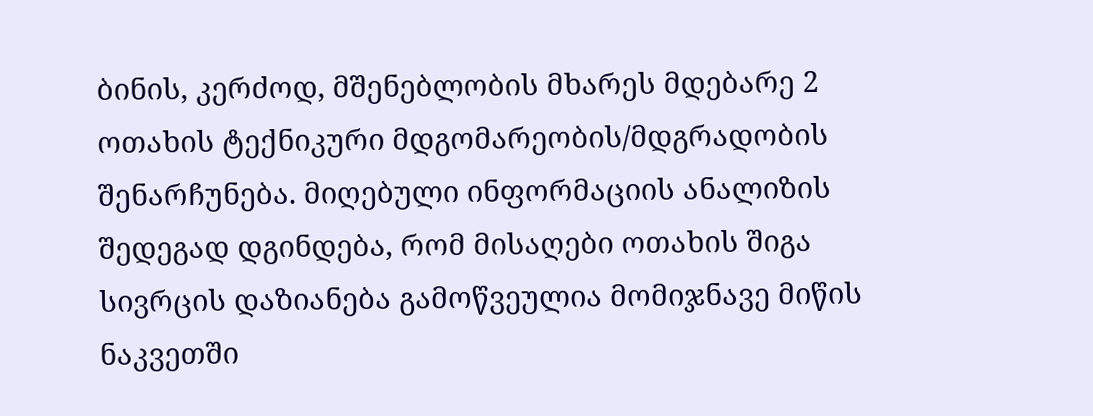ბინის, კერძოდ, მშენებლობის მხარეს მდებარე 2 ოთახის ტექნიკური მდგომარეობის/მდგრადობის შენარჩუნება. მიღებული ინფორმაციის ანალიზის შედეგად დგინდება, რომ მისაღები ოთახის შიგა სივრცის დაზიანება გამოწვეულია მომიჯნავე მიწის ნაკვეთში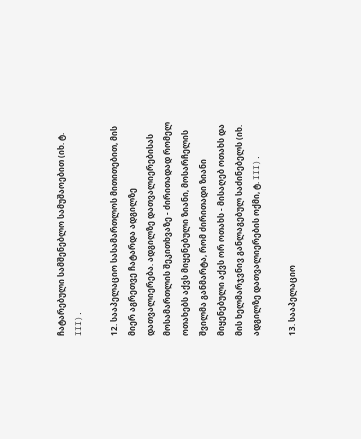ჩატარებული სამშენებლო სამუშაოებით (იხ. ტ. III).

12. სააპელაციო სასამართლოს მითითებით, მის მიერ აგრეთვე ჩატარდა ადგილზე დათვალიერება. ადგილზე დათვალიერებისას მოსამართლის შეკითხვაზე - ძირითადად რომელ ოთახებს აქვს მიყენებული ზიანი, მოსარჩელის შვილმა განმარტა, რომ ძირითადი ზიანი მიყენებული აქვს ორ ოთახს - მისაღებ ოთახს და მის ხელმარჯვნივ განლაგებულ საძინებელს (იხ. ადგილზე დათვალიერების ოქმი, ტ. III).

13. სააპელაციო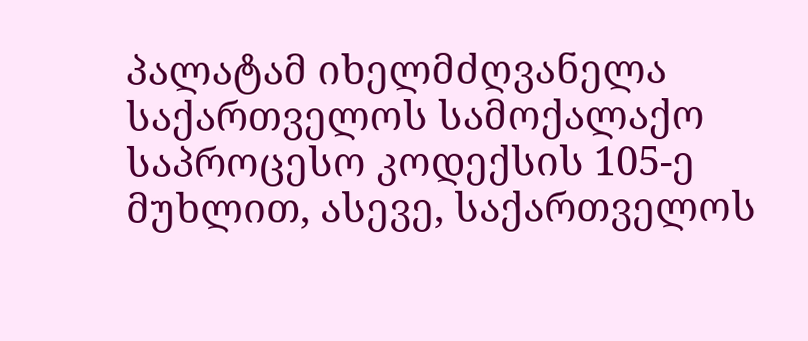პალატამ იხელმძღვანელა საქართველოს სამოქალაქო საპროცესო კოდექსის 105-ე მუხლით, ასევე, საქართველოს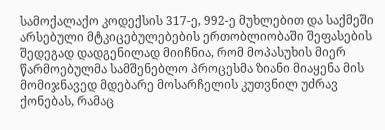სამოქალაქო კოდექსის 317-ე, 992-ე მუხლებით და საქმეში არსებული მტკიცებულებების ერთობლიობაში შეფასების შედეგად დადგენილად მიიჩნია, რომ მოპასუხის მიერ წარმოებულმა სამშენებლო პროცესმა ზიანი მიაყენა მის მომიჯნავედ მდებარე მოსარჩელის კუთვნილ უძრავ ქონებას, რამაც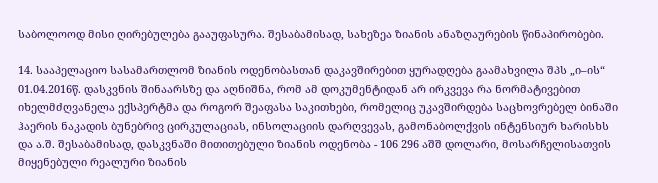საბოლოოდ მისი ღირებულება გააუფასურა. შესაბამისად, სახეზეა ზიანის ანაზღაურების წინაპირობები.

14. სააპელაციო სასამართლომ ზიანის ოდენობასთან დაკავშირებით ყურადღება გაამახვილა შპს „ი–ის“ 01.04.2016წ. დასკვნის შინაარსზე და აღნიშნა, რომ ამ დოკუმენტიდან არ ირკვევა რა ნორმატივებით იხელმძღვანელა ექსპერტმა და როგორ შეაფასა საკითხები, რომელიც უკავშირდება საცხოვრებელ ბინაში ჰაერის ნაკადის ბუნებრივ ცირკულაციას, ინსოლაციის დარღვევას, გამონაბოლქვის ინტენსიურ ხარისხს და ა.შ. შესაბამისად, დასკვნაში მითითებული ზიანის ოდენობა - 106 296 აშშ დოლარი, მოსარჩელისათვის მიყენებული რეალური ზიანის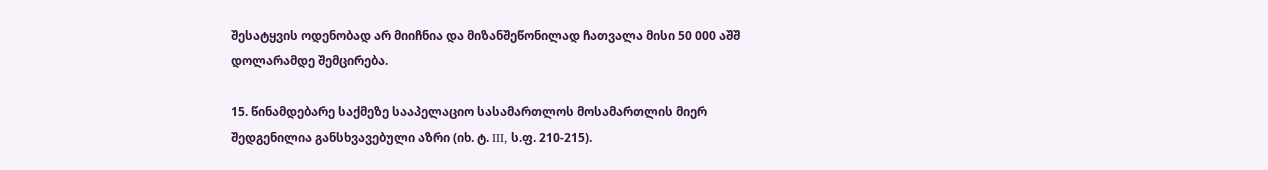შესატყვის ოდენობად არ მიიჩნია და მიზანშეწონილად ჩათვალა მისი 50 000 აშშ დოლარამდე შემცირება.

15. წინამდებარე საქმეზე სააპელაციო სასამართლოს მოსამართლის მიერ შედგენილია განსხვავებული აზრი (იხ. ტ. III, ს.ფ. 210-215).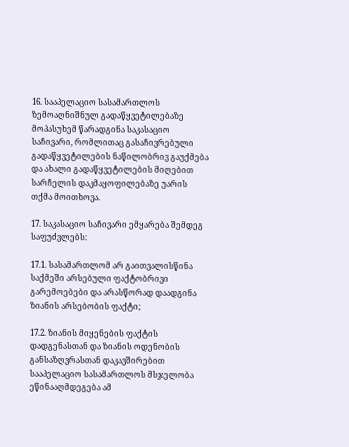16. სააპელაციო სასამართლოს ზემოაღნიშნულ გადაწყვეტილებაზე მოპასუხემ წარადგინა საკასაციო საჩივარი, რომლითაც გასაჩივრებული გადაწყვეტილების ნაწილობრივ გაუქმება და ახალი გადაწყვეტილების მიღებით სარჩელის დაკმაყოფილებაზე უარის თქმა მოითხოვა.

17. საკასაციო საჩივარი ემყარება შემდეგ საფუძვლებს:

17.1. სასამართლომ არ გაითვალისწინა საქმეში არსებული ფაქტობრივი გარემოებები და არასწორად დაადგინა ზიანის არსებობის ფაქტი;

17.2. ზიანის მიყენების ფაქტის დადგენასთან და ზიანის ოდენობის განსაზღვრასთან დაკავშირებით სააპელაციო სასამართლოს მსჯელობა ეწინააღმდეგება ამ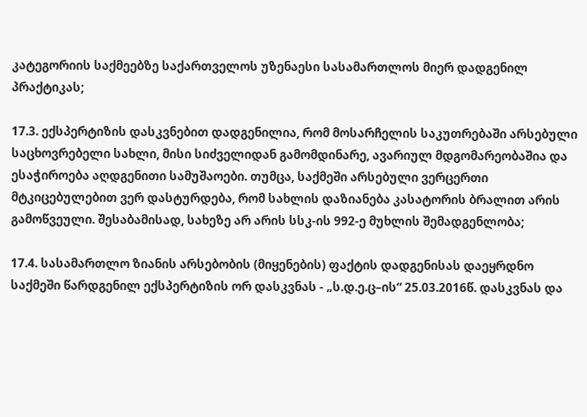კატეგორიის საქმეებზე საქართველოს უზენაესი სასამართლოს მიერ დადგენილ პრაქტიკას;

17.3. ექსპერტიზის დასკვნებით დადგენილია, რომ მოსარჩელის საკუთრებაში არსებული საცხოვრებელი სახლი, მისი სიძველიდან გამომდინარე, ავარიულ მდგომარეობაშია და ესაჭიროება აღდგენითი სამუშაოები. თუმცა, საქმეში არსებული ვერცერთი მტკიცებულებით ვერ დასტურდება, რომ სახლის დაზიანება კასატორის ბრალით არის გამოწვეული. შესაბამისად, სახეზე არ არის სსკ-ის 992-ე მუხლის შემადგენლობა;

17.4. სასამართლო ზიანის არსებობის (მიყენების) ფაქტის დადგენისას დაეყრდნო საქმეში წარდგენილ ექსპერტიზის ორ დასკვნას - „ს.დ.ე.ც–ის“ 25.03.2016წ. დასკვნას და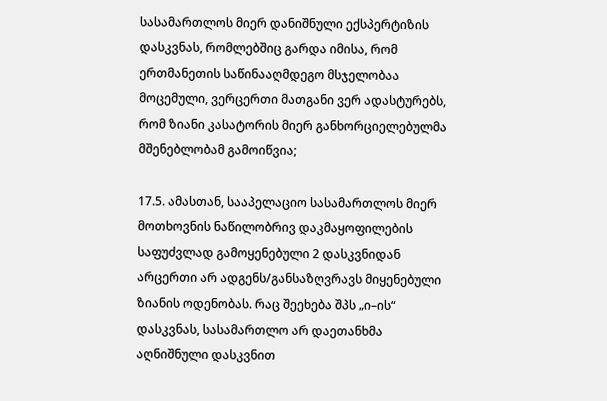სასამართლოს მიერ დანიშნული ექსპერტიზის დასკვნას, რომლებშიც გარდა იმისა, რომ ერთმანეთის საწინააღმდეგო მსჯელობაა მოცემული, ვერცერთი მათგანი ვერ ადასტურებს, რომ ზიანი კასატორის მიერ განხორციელებულმა მშენებლობამ გამოიწვია;

17.5. ამასთან, სააპელაციო სასამართლოს მიერ მოთხოვნის ნაწილობრივ დაკმაყოფილების საფუძვლად გამოყენებული 2 დასკვნიდან არცერთი არ ადგენს/განსაზღვრავს მიყენებული ზიანის ოდენობას. რაც შეეხება შპს „ი–ის“ დასკვნას, სასამართლო არ დაეთანხმა აღნიშნული დასკვნით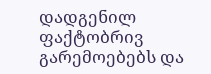დადგენილ ფაქტობრივ გარემოებებს და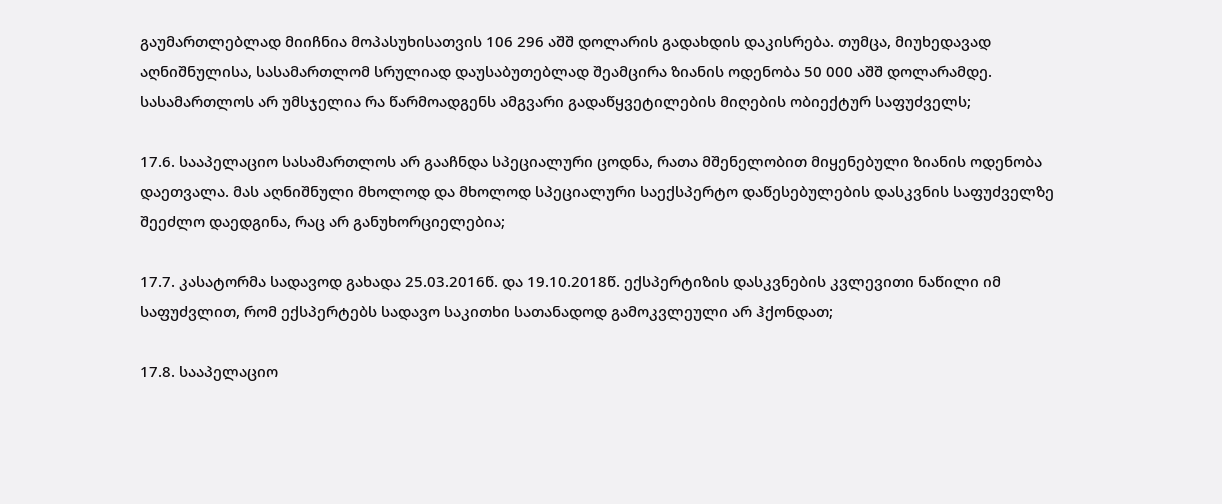გაუმართლებლად მიიჩნია მოპასუხისათვის 106 296 აშშ დოლარის გადახდის დაკისრება. თუმცა, მიუხედავად აღნიშნულისა, სასამართლომ სრულიად დაუსაბუთებლად შეამცირა ზიანის ოდენობა 50 000 აშშ დოლარამდე. სასამართლოს არ უმსჯელია რა წარმოადგენს ამგვარი გადაწყვეტილების მიღების ობიექტურ საფუძველს;

17.6. სააპელაციო სასამართლოს არ გააჩნდა სპეციალური ცოდნა, რათა მშენელობით მიყენებული ზიანის ოდენობა დაეთვალა. მას აღნიშნული მხოლოდ და მხოლოდ სპეციალური საექსპერტო დაწესებულების დასკვნის საფუძველზე შეეძლო დაედგინა, რაც არ განუხორციელებია;

17.7. კასატორმა სადავოდ გახადა 25.03.2016წ. და 19.10.2018წ. ექსპერტიზის დასკვნების კვლევითი ნაწილი იმ საფუძვლით, რომ ექსპერტებს სადავო საკითხი სათანადოდ გამოკვლეული არ ჰქონდათ;

17.8. სააპელაციო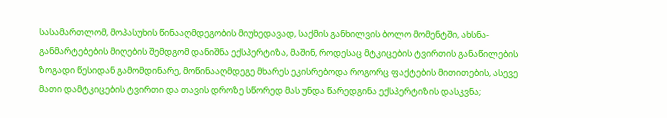სასამართლომ, მოპასუხის წინააღმდეგობის მიუხედავად, საქმის განხილვის ბოლო მომენტში, ახსნა-განმარტებების მიღების შემდგომ დანიშნა ექსპერტიზა, მაშინ, როდესაც მტკიცების ტვირთის განაწილების ზოგადი წესიდან გამომდინარე, მოწინააღმდეგე მხარეს ეკისრებოდა როგორც ფაქტების მითითების, ასევე მათი დამტკიცების ტვირთი და თავის დროზე სწორედ მას უნდა წარედგინა ექსპერტიზის დასკვნა;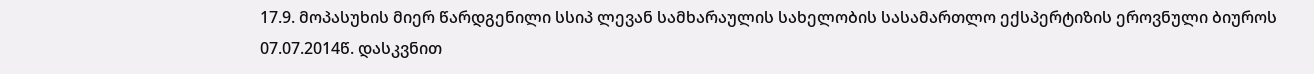17.9. მოპასუხის მიერ წარდგენილი სსიპ ლევან სამხარაულის სახელობის სასამართლო ექსპერტიზის ეროვნული ბიუროს 07.07.2014წ. დასკვნით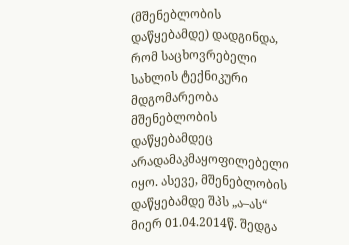(მშენებლობის დაწყებამდე) დადგინდა, რომ საცხოვრებელი სახლის ტექნიკური მდგომარეობა მშენებლობის დაწყებამდეც არადამაკმაყოფილებელი იყო. ასევე, მშენებლობის დაწყებამდე შპს „ა–ას“ მიერ 01.04.2014წ. შედგა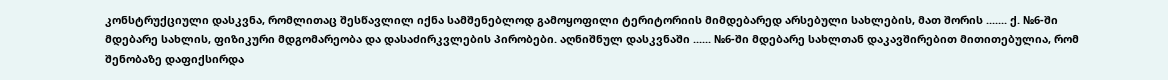კონსტრუქციული დასკვნა, რომლითაც შესწავლილ იქნა სამშენებლოდ გამოყოფილი ტერიტორიის მიმდებარედ არსებული სახლების, მათ შორის ....... ქ. №6-ში მდებარე სახლის, ფიზიკური მდგომარეობა და დასაძირკვლების პირობები. აღნიშნულ დასკვნაში ...... №6-ში მდებარე სახლთან დაკავშირებით მითითებულია, რომ შენობაზე დაფიქსირდა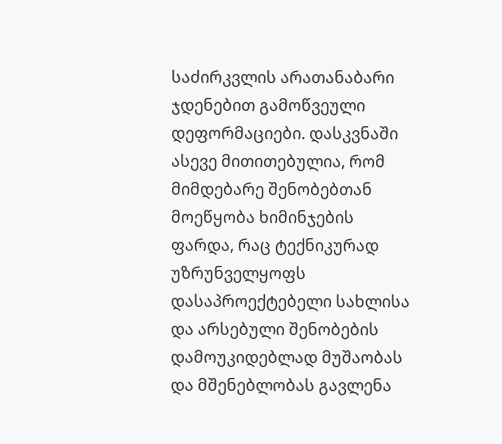საძირკვლის არათანაბარი ჯდენებით გამოწვეული დეფორმაციები. დასკვნაში ასევე მითითებულია, რომ მიმდებარე შენობებთან მოეწყობა ხიმინჯების ფარდა, რაც ტექნიკურად უზრუნველყოფს დასაპროექტებელი სახლისა და არსებული შენობების დამოუკიდებლად მუშაობას და მშენებლობას გავლენა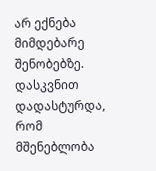არ ექნება მიმდებარე შენობებზე. დასკვნით დადასტურდა, რომ მშენებლობა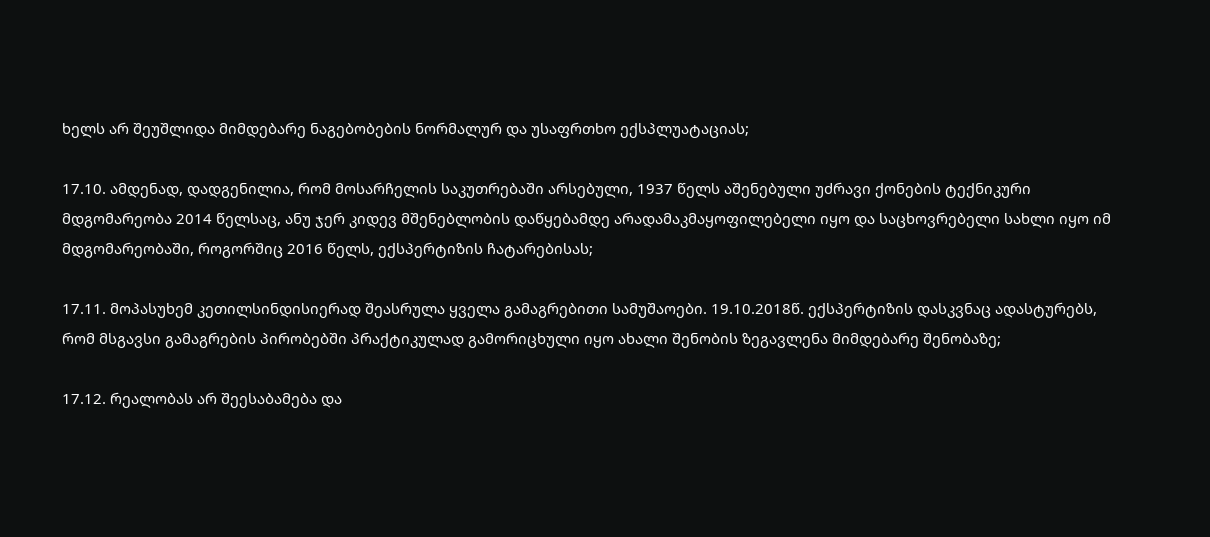ხელს არ შეუშლიდა მიმდებარე ნაგებობების ნორმალურ და უსაფრთხო ექსპლუატაციას;

17.10. ამდენად, დადგენილია, რომ მოსარჩელის საკუთრებაში არსებული, 1937 წელს აშენებული უძრავი ქონების ტექნიკური მდგომარეობა 2014 წელსაც, ანუ ჯერ კიდევ მშენებლობის დაწყებამდე არადამაკმაყოფილებელი იყო და საცხოვრებელი სახლი იყო იმ მდგომარეობაში, როგორშიც 2016 წელს, ექსპერტიზის ჩატარებისას;

17.11. მოპასუხემ კეთილსინდისიერად შეასრულა ყველა გამაგრებითი სამუშაოები. 19.10.2018წ. ექსპერტიზის დასკვნაც ადასტურებს, რომ მსგავსი გამაგრების პირობებში პრაქტიკულად გამორიცხული იყო ახალი შენობის ზეგავლენა მიმდებარე შენობაზე;

17.12. რეალობას არ შეესაბამება და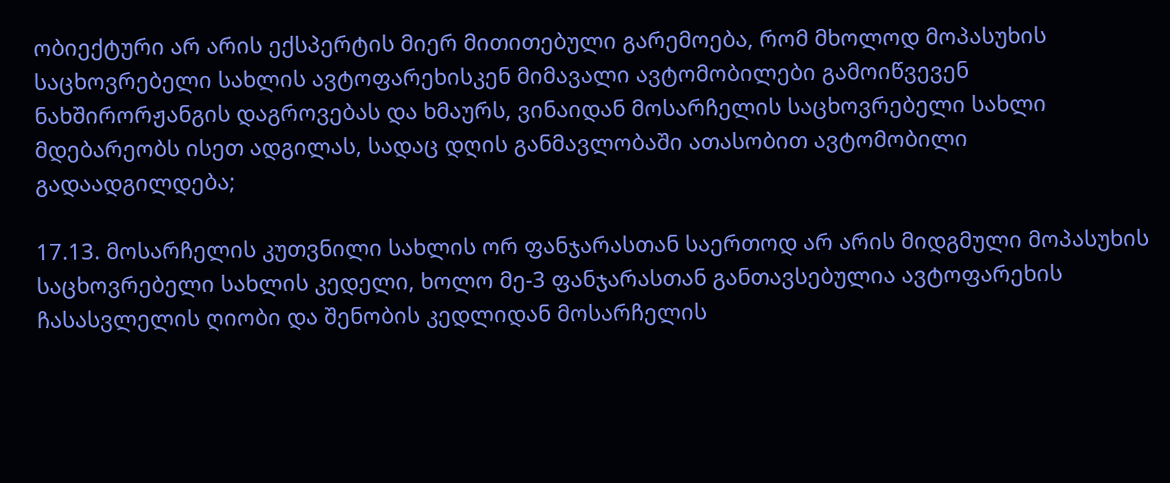ობიექტური არ არის ექსპერტის მიერ მითითებული გარემოება, რომ მხოლოდ მოპასუხის საცხოვრებელი სახლის ავტოფარეხისკენ მიმავალი ავტომობილები გამოიწვევენ ნახშირორჟანგის დაგროვებას და ხმაურს, ვინაიდან მოსარჩელის საცხოვრებელი სახლი მდებარეობს ისეთ ადგილას, სადაც დღის განმავლობაში ათასობით ავტომობილი გადაადგილდება;

17.13. მოსარჩელის კუთვნილი სახლის ორ ფანჯარასთან საერთოდ არ არის მიდგმული მოპასუხის საცხოვრებელი სახლის კედელი, ხოლო მე-3 ფანჯარასთან განთავსებულია ავტოფარეხის ჩასასვლელის ღიობი და შენობის კედლიდან მოსარჩელის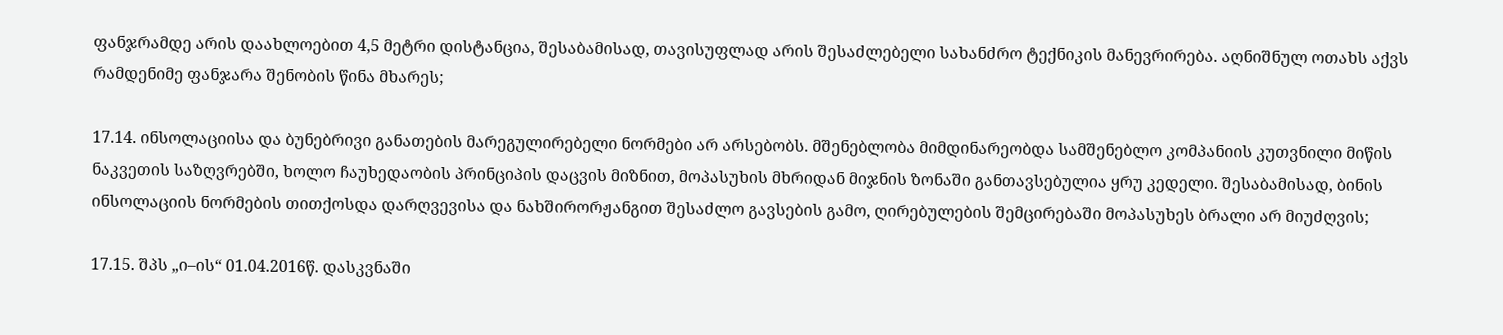ფანჯრამდე არის დაახლოებით 4,5 მეტრი დისტანცია, შესაბამისად, თავისუფლად არის შესაძლებელი სახანძრო ტექნიკის მანევრირება. აღნიშნულ ოთახს აქვს რამდენიმე ფანჯარა შენობის წინა მხარეს;

17.14. ინსოლაციისა და ბუნებრივი განათების მარეგულირებელი ნორმები არ არსებობს. მშენებლობა მიმდინარეობდა სამშენებლო კომპანიის კუთვნილი მიწის ნაკვეთის საზღვრებში, ხოლო ჩაუხედაობის პრინციპის დაცვის მიზნით, მოპასუხის მხრიდან მიჯნის ზონაში განთავსებულია ყრუ კედელი. შესაბამისად, ბინის ინსოლაციის ნორმების თითქოსდა დარღვევისა და ნახშირორჟანგით შესაძლო გავსების გამო, ღირებულების შემცირებაში მოპასუხეს ბრალი არ მიუძღვის;

17.15. შპს „ი–ის“ 01.04.2016წ. დასკვნაში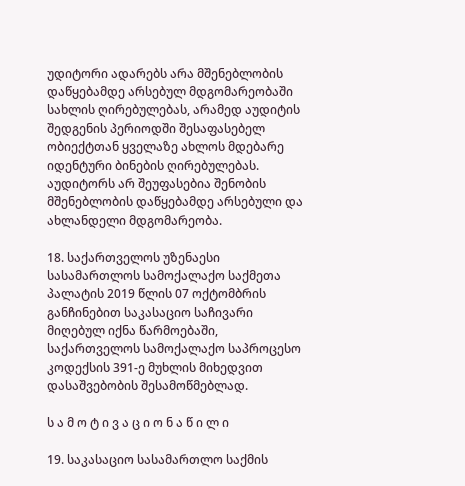უდიტორი ადარებს არა მშენებლობის დაწყებამდე არსებულ მდგომარეობაში სახლის ღირებულებას, არამედ აუდიტის შედგენის პერიოდში შესაფასებელ ობიექტთან ყველაზე ახლოს მდებარე იდენტური ბინების ღირებულებას. აუდიტორს არ შეუფასებია შენობის მშენებლობის დაწყებამდე არსებული და ახლანდელი მდგომარეობა.

18. საქართველოს უზენაესი სასამართლოს სამოქალაქო საქმეთა პალატის 2019 წლის 07 ოქტომბრის განჩინებით საკასაციო საჩივარი მიღებულ იქნა წარმოებაში, საქართველოს სამოქალაქო საპროცესო კოდექსის 391-ე მუხლის მიხედვით დასაშვებობის შესამოწმებლად.

ს ა მ ო ტ ი ვ ა ც ი ო ნ ა წ ი ლ ი

19. საკასაციო სასამართლო საქმის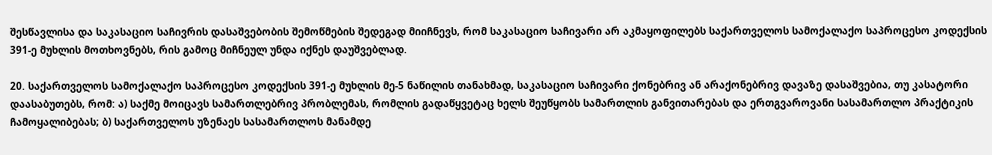შესწავლისა და საკასაციო საჩივრის დასაშვებობის შემოწმების შედეგად მიიჩნევს, რომ საკასაციო საჩივარი არ აკმაყოფილებს საქართველოს სამოქალაქო საპროცესო კოდექსის 391-ე მუხლის მოთხოვნებს, რის გამოც მიჩნეულ უნდა იქნეს დაუშვებლად.

20. საქართველოს სამოქალაქო საპროცესო კოდექსის 391-ე მუხლის მე-5 ნაწილის თანახმად, საკასაციო საჩივარი ქონებრივ ან არაქონებრივ დავაზე დასაშვებია, თუ კასატორი დაასაბუთებს, რომ: ა) საქმე მოიცავს სამართლებრივ პრობლემას, რომლის გადაწყვეტაც ხელს შეუწყობს სამართლის განვითარებას და ერთგვაროვანი სასამართლო პრაქტიკის ჩამოყალიბებას; ბ) საქართველოს უზენაეს სასამართლოს მანამდე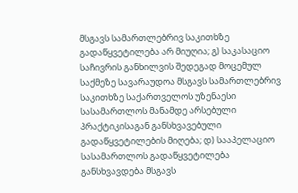მსგავს სამართლებრივ საკითხზე გადაწყვეტილება არ მიუღია; გ) საკასაციო საჩივრის განხილვის შედეგად მოცემულ საქმეზე სავარაუდოა მსგავს სამართლებრივ საკითხზე საქართველოს უზენაესი სასამართლოს მანამდე არსებული პრაქტიკისაგან განსხვავებული გადაწყვეტილების მიღება; დ) სააპელაციო სასამართლოს გადაწყვეტილება განსხვავდება მსგავს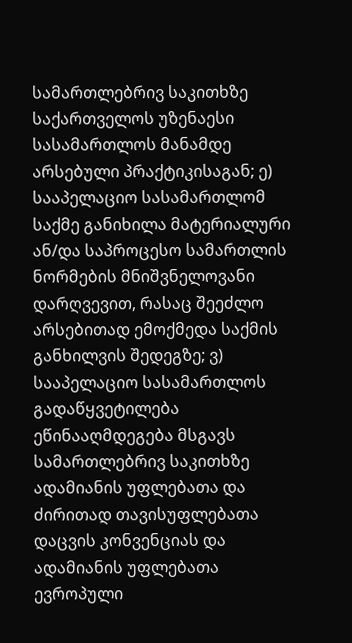სამართლებრივ საკითხზე საქართველოს უზენაესი სასამართლოს მანამდე არსებული პრაქტიკისაგან; ე) სააპელაციო სასამართლომ საქმე განიხილა მატერიალური ან/და საპროცესო სამართლის ნორმების მნიშვნელოვანი დარღვევით, რასაც შეეძლო არსებითად ემოქმედა საქმის განხილვის შედეგზე; ვ) სააპელაციო სასამართლოს გადაწყვეტილება ეწინააღმდეგება მსგავს სამართლებრივ საკითხზე ადამიანის უფლებათა და ძირითად თავისუფლებათა დაცვის კონვენციას და ადამიანის უფლებათა ევროპული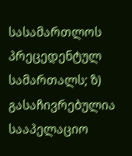სასამართლოს პრეცედენტულ სამართალს; ზ) გასაჩივრებულია სააპელაციო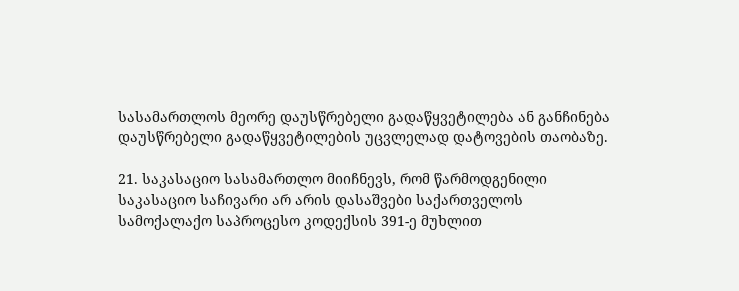სასამართლოს მეორე დაუსწრებელი გადაწყვეტილება ან განჩინება დაუსწრებელი გადაწყვეტილების უცვლელად დატოვების თაობაზე.

21. საკასაციო სასამართლო მიიჩნევს, რომ წარმოდგენილი საკასაციო საჩივარი არ არის დასაშვები საქართველოს სამოქალაქო საპროცესო კოდექსის 391-ე მუხლით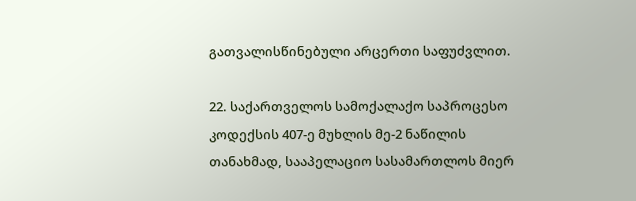გათვალისწინებული არცერთი საფუძვლით.

22. საქართველოს სამოქალაქო საპროცესო კოდექსის 407-ე მუხლის მე-2 ნაწილის თანახმად, სააპელაციო სასამართლოს მიერ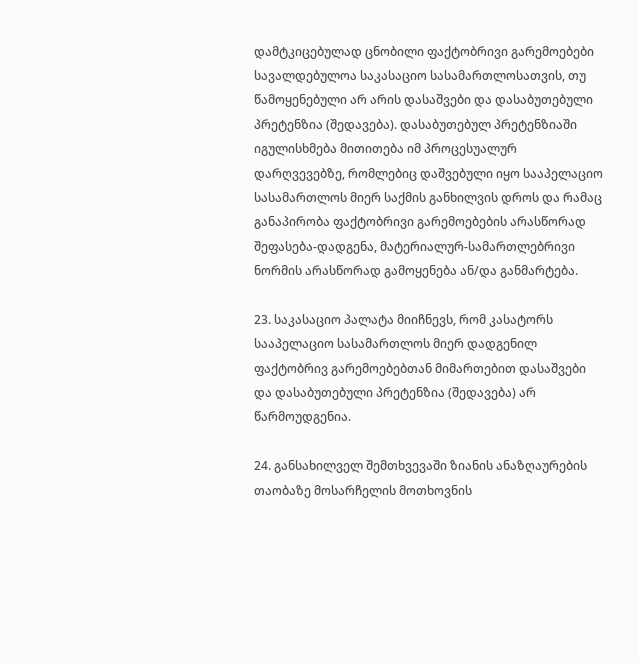დამტკიცებულად ცნობილი ფაქტობრივი გარემოებები სავალდებულოა საკასაციო სასამართლოსათვის, თუ წამოყენებული არ არის დასაშვები და დასაბუთებული პრეტენზია (შედავება). დასაბუთებულ პრეტენზიაში იგულისხმება მითითება იმ პროცესუალურ დარღვევებზე, რომლებიც დაშვებული იყო სააპელაციო სასამართლოს მიერ საქმის განხილვის დროს და რამაც განაპირობა ფაქტობრივი გარემოებების არასწორად შეფასება-დადგენა, მატერიალურ-სამართლებრივი ნორმის არასწორად გამოყენება ან/და განმარტება.

23. საკასაციო პალატა მიიჩნევს, რომ კასატორს სააპელაციო სასამართლოს მიერ დადგენილ ფაქტობრივ გარემოებებთან მიმართებით დასაშვები და დასაბუთებული პრეტენზია (შედავება) არ წარმოუდგენია.

24. განსახილველ შემთხვევაში ზიანის ანაზღაურების თაობაზე მოსარჩელის მოთხოვნის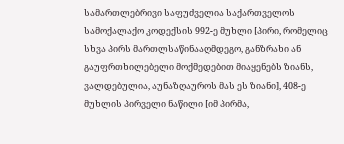სამართლებრივი საფუძველია საქართველოს სამოქალაქო კოდექსის 992-ე მუხლი [პირი, რომელიც სხვა პირს მართლსაწინააღმდეგო, განზრახი ან გაუფრთხილებელი მოქმედებით მიაყენებს ზიანს, ვალდებულია, აუნაზღაუროს მას ეს ზიანი], 408-ე მუხლის პირველი ნაწილი [იმ პირმა,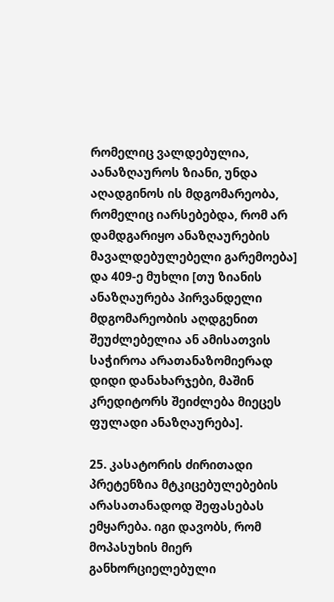რომელიც ვალდებულია, აანაზღაუროს ზიანი, უნდა აღადგინოს ის მდგომარეობა, რომელიც იარსებებდა, რომ არ დამდგარიყო ანაზღაურების მავალდებულებელი გარემოება] და 409-ე მუხლი [თუ ზიანის ანაზღაურება პირვანდელი მდგომარეობის აღდგენით შეუძლებელია ან ამისათვის საჭიროა არათანაზომიერად დიდი დანახარჯები, მაშინ კრედიტორს შეიძლება მიეცეს ფულადი ანაზღაურება].

25. კასატორის ძირითადი პრეტენზია მტკიცებულებების არასათანადოდ შეფასებას ემყარება. იგი დავობს, რომ მოპასუხის მიერ განხორციელებული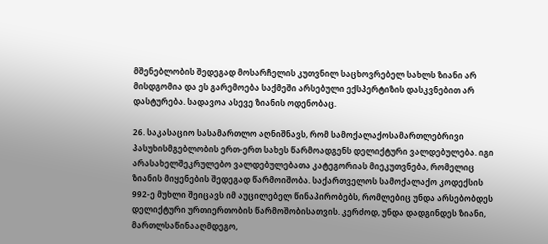მშენებლობის შედეგად მოსარჩელის კუთვნილ საცხოვრებელ სახლს ზიანი არ მისდგომია და ეს გარემოება საქმეში არსებული ექსპერტიზის დასკვნებით არ დასტურება. სადავოა ასევე ზიანის ოდენობაც.

26. საკასაციო სასამართლო აღნიშნავს, რომ სამოქალაქოსამართლებრივი პასუხისმგებლობის ერთ-ერთ სახეს წარმოადგენს დელიქტური ვალდებულება. იგი არასახელშეკრულებო ვალდებულებათა კატეგორიას მიეკუთვნება, რომელიც ზიანის მიყენების შედეგად წარმოიშობა. საქართველოს სამოქალაქო კოდექსის 992-ე მუხლი შეიცავს იმ აუცილებელ წინაპირობებს, რომლებიც უნდა არსებობდეს დელიქტური ურთიერთობის წარმოშობისათვის. კერძოდ, უნდა დადგინდეს ზიანი, მართლსაწინააღმდეგო,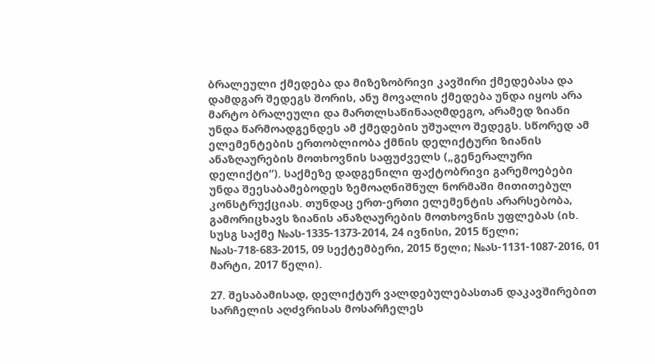ბრალეული ქმედება და მიზეზობრივი კავშირი ქმედებასა და დამდგარ შედეგს შორის, ანუ მოვალის ქმედება უნდა იყოს არა მარტო ბრალეული და მართლსაწინააღმდეგო, არამედ ზიანი უნდა წარმოადგენდეს ამ ქმედების უშუალო შედეგს. სწორედ ამ ელემენტების ერთობლიობა ქმნის დელიქტური ზიანის ანაზღაურების მოთხოვნის საფუძველს („გენერალური დელიქტი“). საქმეზე დადგენილი ფაქტობრივი გარემოებები უნდა შეესაბამებოდეს ზემოაღნიშნულ ნორმაში მითითებულ კონსტრუქციას. თუნდაც ერთ-ერთი ელემენტის არარსებობა, გამორიცხავს ზიანის ანაზღაურების მოთხოვნის უფლებას (იხ. სუსგ საქმე №ას-1335-1373-2014, 24 ივნისი, 2015 წელი; №ას-718-683-2015, 09 სექტემბერი, 2015 წელი; №ას-1131-1087-2016, 01 მარტი, 2017 წელი).

27. შესაბამისად, დელიქტურ ვალდებულებასთან დაკავშირებით სარჩელის აღძვრისას მოსარჩელეს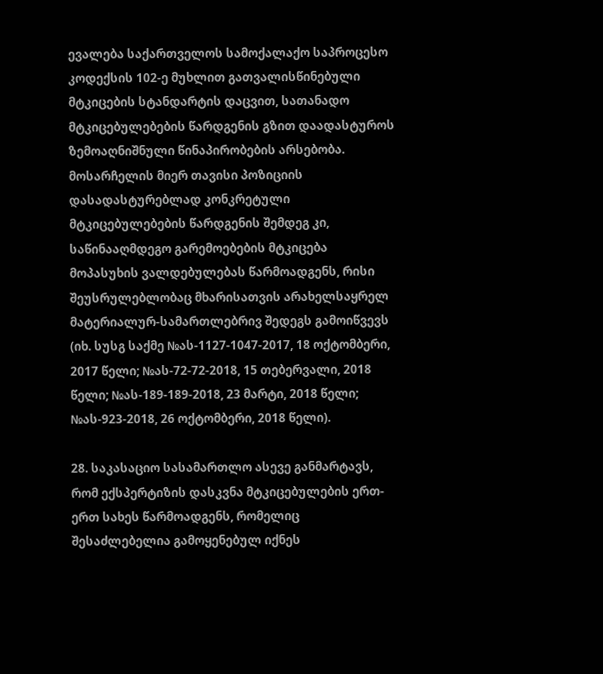ევალება საქართველოს სამოქალაქო საპროცესო კოდექსის 102-ე მუხლით გათვალისწინებული მტკიცების სტანდარტის დაცვით, სათანადო მტკიცებულებების წარდგენის გზით დაადასტუროს ზემოაღნიშნული წინაპირობების არსებობა. მოსარჩელის მიერ თავისი პოზიციის დასადასტურებლად კონკრეტული მტკიცებულებების წარდგენის შემდეგ კი, საწინააღმდეგო გარემოებების მტკიცება მოპასუხის ვალდებულებას წარმოადგენს, რისი შეუსრულებლობაც მხარისათვის არახელსაყრელ მატერიალურ-სამართლებრივ შედეგს გამოიწვევს (იხ. სუსგ საქმე №ას-1127-1047-2017, 18 ოქტომბერი, 2017 წელი; №ას-72-72-2018, 15 თებერვალი, 2018 წელი; №ას-189-189-2018, 23 მარტი, 2018 წელი; №ას-923-2018, 26 ოქტომბერი, 2018 წელი).

28. საკასაციო სასამართლო ასევე განმარტავს, რომ ექსპერტიზის დასკვნა მტკიცებულების ერთ-ერთ სახეს წარმოადგენს, რომელიც შესაძლებელია გამოყენებულ იქნეს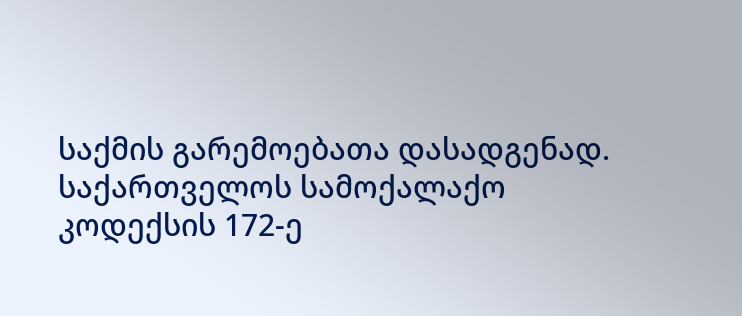საქმის გარემოებათა დასადგენად. საქართველოს სამოქალაქო კოდექსის 172-ე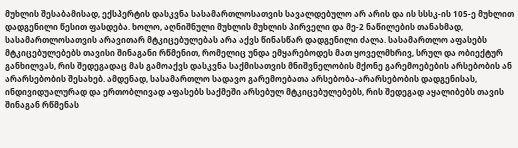მუხლის შესაბამისად, ექსპერტის დასკვნა სასამართლოსათვის სავალდებულო არ არის და ის სსსკ-ის 105-ე მუხლით დადგენილი წესით ფასდება. ხოლო, აღნიშნული მუხლის მუხლის პირველი და მე-2 ნაწილების თანახმად, სასამართლოსათვის არავითარ მტკიცებულებას არა აქვს წინასწარ დადგენილი ძალა. სასამართლო აფასებს მტკიცებულებებს თავისი შინაგანი რწმენით, რომელიც უნდა ემყარებოდეს მათ ყოველმხრივ, სრულ და ობიექტურ განხილვას, რის შედეგადაც მას გამოაქვს დასკვნა საქმისათვის მნიშვნელობის მქონე გარემოებების არსებობის ან არარსებობის შესახებ. ამდენად, სასამართლო სადავო გარემოებათა არსებობა-არარსებობის დადგენისას, ინდივიდუალურად და ერთობლივად აფასებს საქმეში არსებულ მტკიცებულებებს, რის შედეგად აყალიბებს თავის შინაგან რწმენას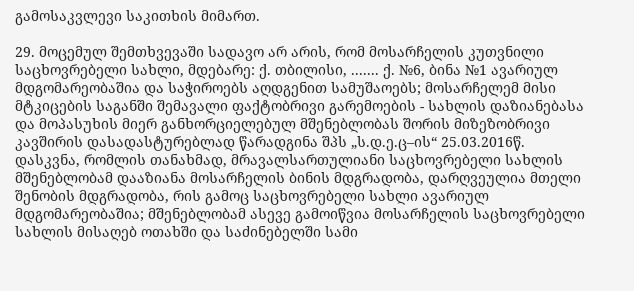გამოსაკვლევი საკითხის მიმართ.

29. მოცემულ შემთხვევაში სადავო არ არის, რომ მოსარჩელის კუთვნილი საცხოვრებელი სახლი, მდებარე: ქ. თბილისი, ....... ქ. №6, ბინა №1 ავარიულ მდგომარეობაშია და საჭიროებს აღდგენით სამუშაოებს; მოსარჩელემ მისი მტკიცების საგანში შემავალი ფაქტობრივი გარემოების - სახლის დაზიანებასა და მოპასუხის მიერ განხორციელებულ მშენებლობას შორის მიზეზობრივი კავშირის დასადასტურებლად წარადგინა შპს „ს.დ.ე.ც–ის“ 25.03.2016წ. დასკვნა, რომლის თანახმად, მრავალსართულიანი საცხოვრებელი სახლის მშენებლობამ დააზიანა მოსარჩელის ბინის მდგრადობა, დარღვეულია მთელი შენობის მდგრადობა, რის გამოც საცხოვრებელი სახლი ავარიულ მდგომარეობაშია; მშენებლობამ ასევე გამოიწვია მოსარჩელის საცხოვრებელი სახლის მისაღებ ოთახში და საძინებელში სამი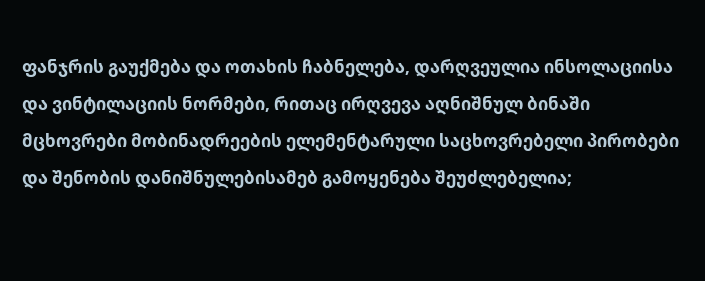ფანჯრის გაუქმება და ოთახის ჩაბნელება, დარღვეულია ინსოლაციისა და ვინტილაციის ნორმები, რითაც ირღვევა აღნიშნულ ბინაში მცხოვრები მობინადრეების ელემენტარული საცხოვრებელი პირობები და შენობის დანიშნულებისამებ გამოყენება შეუძლებელია;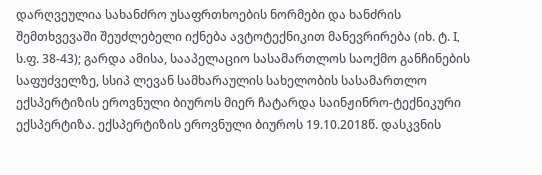დარღვეულია სახანძრო უსაფრთხოების ნორმები და ხანძრის შემთხვევაში შეუძლებელი იქნება ავტოტექნიკით მანევრირება (იხ. ტ. I, ს.ფ. 38-43); გარდა ამისა, სააპელაციო სასამართლოს საოქმო განჩინების საფუძველზე, სსიპ ლევან სამხარაულის სახელობის სასამართლო ექსპერტიზის ეროვნული ბიუროს მიერ ჩატარდა საინჟინრო-ტექნიკური ექსპერტიზა. ექსპერტიზის ეროვნული ბიუროს 19.10.2018წ. დასკვნის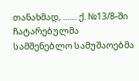თანახმად, ....... ქ. №13/8-ში ჩატარებულმა სამშენებლო სამუშაოებმა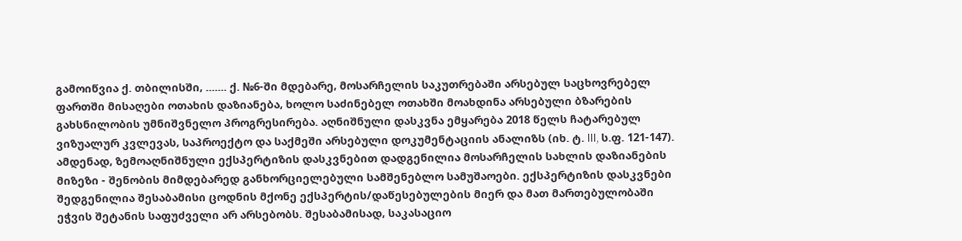გამოიწვია ქ. თბილისში, ....... ქ. №6-ში მდებარე, მოსარჩელის საკუთრებაში არსებულ საცხოვრებელ ფართში მისაღები ოთახის დაზიანება, ხოლო საძინებელ ოთახში მოახდინა არსებული ბზარების გახსნილობის უმნიშვნელო პროგრესირება. აღნიშნული დასკვნა ემყარება 2018 წელს ჩატარებულ ვიზუალურ კვლევას, საპროექტო და საქმეში არსებული დოკუმენტაციის ანალიზს (იხ. ტ. III, ს.ფ. 121-147). ამდენად, ზემოაღნიშნული ექსპერტიზის დასკვნებით დადგენილია მოსარჩელის სახლის დაზიანების მიზეზი - შენობის მიმდებარედ განხორციელებული სამშენებლო სამუშაოები. ექსპერტიზის დასკვნები შედგენილია შესაბამისი ცოდნის მქონე ექსპერტის/დაწესებულების მიერ და მათ მართებულობაში ეჭვის შეტანის საფუძველი არ არსებობს. შესაბამისად, საკასაციო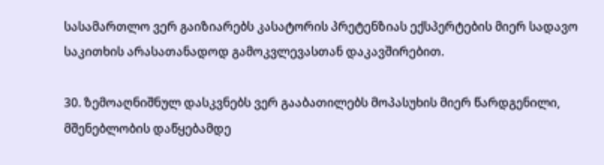სასამართლო ვერ გაიზიარებს კასატორის პრეტენზიას ექსპერტების მიერ სადავო საკითხის არასათანადოდ გამოკვლევასთან დაკავშირებით.

30. ზემოაღნიშნულ დასკვნებს ვერ გააბათილებს მოპასუხის მიერ წარდგენილი, მშენებლობის დაწყებამდე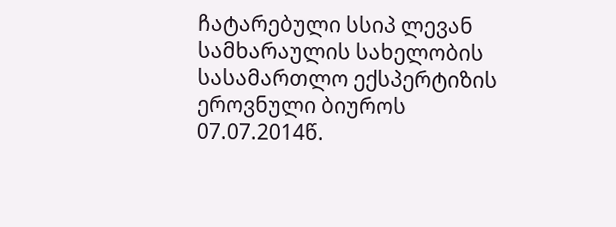ჩატარებული სსიპ ლევან სამხარაულის სახელობის სასამართლო ექსპერტიზის ეროვნული ბიუროს 07.07.2014წ.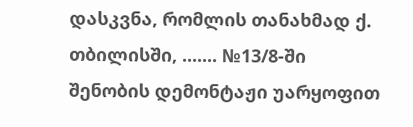დასკვნა, რომლის თანახმად ქ. თბილისში, ....... №13/8-ში შენობის დემონტაჟი უარყოფით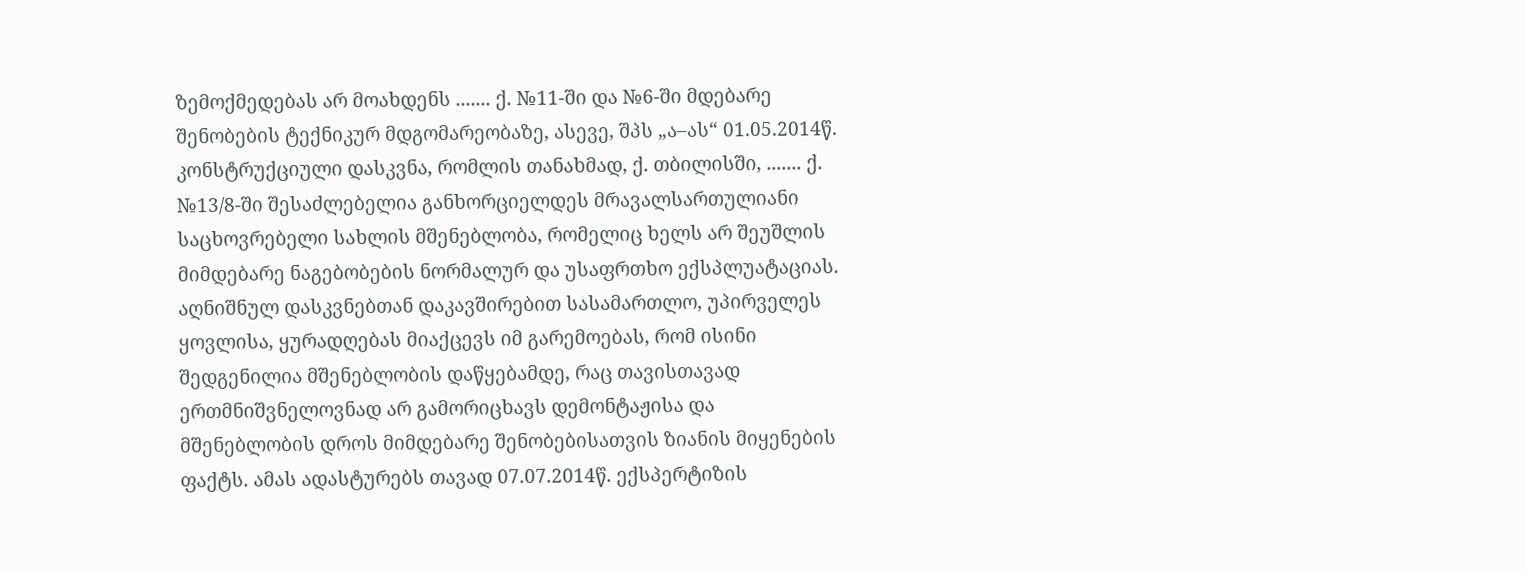ზემოქმედებას არ მოახდენს ....... ქ. №11-ში და №6-ში მდებარე შენობების ტექნიკურ მდგომარეობაზე, ასევე, შპს „ა–ას“ 01.05.2014წ. კონსტრუქციული დასკვნა, რომლის თანახმად, ქ. თბილისში, ....... ქ. №13/8-ში შესაძლებელია განხორციელდეს მრავალსართულიანი საცხოვრებელი სახლის მშენებლობა, რომელიც ხელს არ შეუშლის მიმდებარე ნაგებობების ნორმალურ და უსაფრთხო ექსპლუატაციას. აღნიშნულ დასკვნებთან დაკავშირებით სასამართლო, უპირველეს ყოვლისა, ყურადღებას მიაქცევს იმ გარემოებას, რომ ისინი შედგენილია მშენებლობის დაწყებამდე, რაც თავისთავად ერთმნიშვნელოვნად არ გამორიცხავს დემონტაჟისა და მშენებლობის დროს მიმდებარე შენობებისათვის ზიანის მიყენების ფაქტს. ამას ადასტურებს თავად 07.07.2014წ. ექსპერტიზის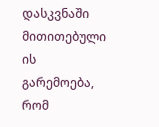დასკვნაში მითითებული ის გარემოება, რომ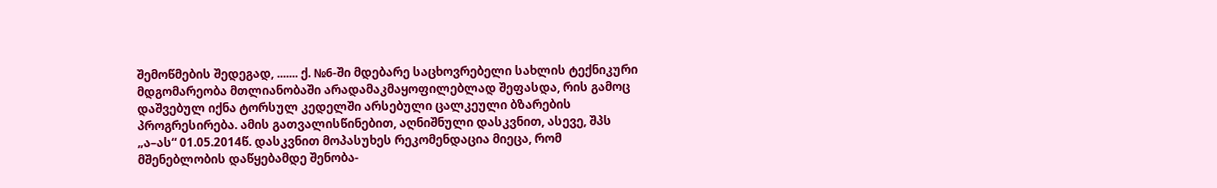შემოწმების შედეგად, ....... ქ. №6-ში მდებარე საცხოვრებელი სახლის ტექნიკური მდგომარეობა მთლიანობაში არადამაკმაყოფილებლად შეფასდა, რის გამოც დაშვებულ იქნა ტორსულ კედელში არსებული ცალკეული ბზარების პროგრესირება. ამის გათვალისწინებით, აღნიშნული დასკვნით, ასევე, შპს „ა–ას“ 01.05.2014წ. დასკვნით მოპასუხეს რეკომენდაცია მიეცა, რომ მშენებლობის დაწყებამდე შენობა-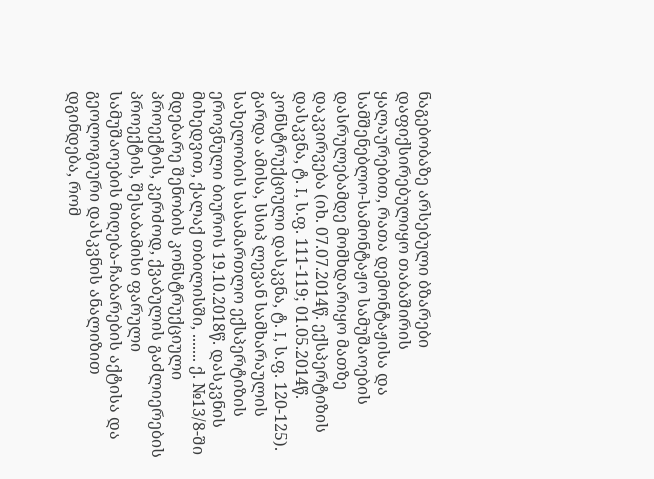ნაგებობაზე არსებული ბზარები დაფიქსირებულიყო თაბაშირის ყალაურებით, რათა დემონტაჟისა და სამშენებლო-სამონტაჟო სამუშაოების დასრულებამდე მომხდარიყო მათზე დაკვირვება (იხ. 07.07.2014წ. ექსპერტიზის დასკვნა, ტ. I, ს.ფ. 111-119; 01.05.2014წ. კონსტრუქციული დასკვნა, ტ. I, ს.ფ. 120-125). გარდა ამისა, სსიპ ლევან სამხარაულის სახელობის სასამართლო ექსპერტიზის ეროვნული ბიუროს 19.10.2018წ. დასკვნის მიხედვით, ქალაქ თბილისში, ....... ქ. №13/8-ში მდებარე შენობის კონსტრუქციული პროექტის, კერძოდ, ქვაბულის გაძლიერების პროექტის, შესაბამისი ფარული სამუშაოების მიღება-ჩაბარების აქტისა და გეოლოგიური დასკვნის ანალიზით დგინდება, რომ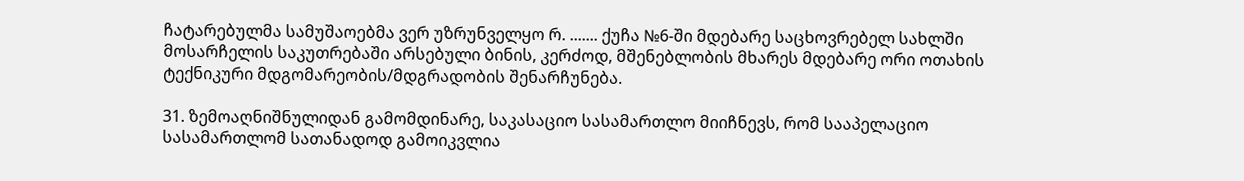ჩატარებულმა სამუშაოებმა ვერ უზრუნველყო რ. ....... ქუჩა №6-ში მდებარე საცხოვრებელ სახლში მოსარჩელის საკუთრებაში არსებული ბინის, კერძოდ, მშენებლობის მხარეს მდებარე ორი ოთახის ტექნიკური მდგომარეობის/მდგრადობის შენარჩუნება.

31. ზემოაღნიშნულიდან გამომდინარე, საკასაციო სასამართლო მიიჩნევს, რომ სააპელაციო სასამართლომ სათანადოდ გამოიკვლია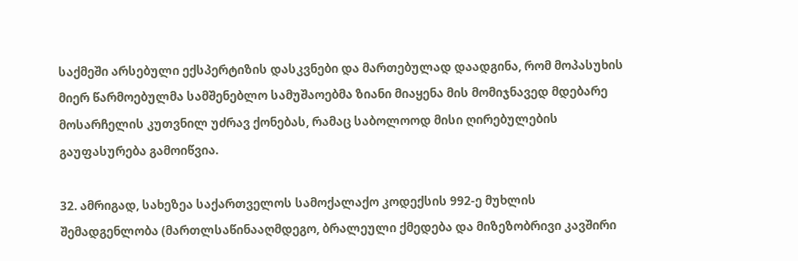საქმეში არსებული ექსპერტიზის დასკვნები და მართებულად დაადგინა, რომ მოპასუხის მიერ წარმოებულმა სამშენებლო სამუშაოებმა ზიანი მიაყენა მის მომიჯნავედ მდებარე მოსარჩელის კუთვნილ უძრავ ქონებას, რამაც საბოლოოდ მისი ღირებულების გაუფასურება გამოიწვია.

32. ამრიგად, სახეზეა საქართველოს სამოქალაქო კოდექსის 992-ე მუხლის შემადგენლობა (მართლსაწინააღმდეგო, ბრალეული ქმედება და მიზეზობრივი კავშირი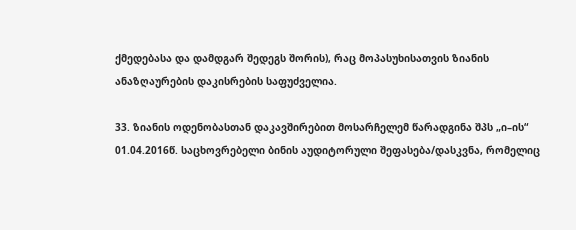ქმედებასა და დამდგარ შედეგს შორის), რაც მოპასუხისათვის ზიანის ანაზღაურების დაკისრების საფუძველია.

33. ზიანის ოდენობასთან დაკავშირებით მოსარჩელემ წარადგინა შპს „ი–ის“ 01.04.2016წ. საცხოვრებელი ბინის აუდიტორული შეფასება/დასკვნა, რომელიც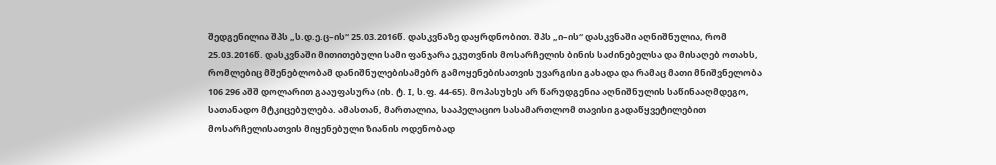შედგენილია შპს „ს.დ.ე.ც–ის“ 25.03.2016წ. დასკვნაზე დაყრდნობით. შპს „ი–ის“ დასკვნაში აღნიშნულია, რომ 25.03.2016წ. დასკვნაში მითითებული სამი ფანჯარა ეკუთვნის მოსარჩელის ბინის საძინებელსა და მისაღებ ოთახს, რომლებიც მშენებლობამ დანიშნულებისამებრ გამოყენებისათვის უვარგისი გახადა და რამაც მათი მნიშვნელობა 106 296 აშშ დოლარით გააუფასურა (იხ. ტ. I, ს.ფ. 44-65). მოპასუხეს არ წარუდგენია აღნიშნულის საწინააღმდეგო, სათანადო მტკიცებულება. ამასთან, მართალია, სააპელაციო სასამართლომ თავისი გადაწყვეტილებით მოსარჩელისათვის მიყენებული ზიანის ოდენობად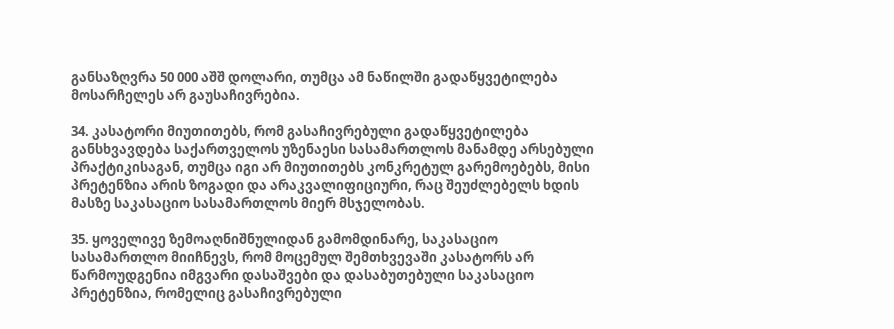განსაზღვრა 50 000 აშშ დოლარი, თუმცა ამ ნაწილში გადაწყვეტილება მოსარჩელეს არ გაუსაჩივრებია.

34. კასატორი მიუთითებს, რომ გასაჩივრებული გადაწყვეტილება განსხვავდება საქართველოს უზენაესი სასამართლოს მანამდე არსებული პრაქტიკისაგან, თუმცა იგი არ მიუთითებს კონკრეტულ გარემოებებს, მისი პრეტენზია არის ზოგადი და არაკვალიფიციური, რაც შეუძლებელს ხდის მასზე საკასაციო სასამართლოს მიერ მსჯელობას.

35. ყოველივე ზემოაღნიშნულიდან გამომდინარე, საკასაციო სასამართლო მიიჩნევს, რომ მოცემულ შემთხვევაში კასატორს არ წარმოუდგენია იმგვარი დასაშვები და დასაბუთებული საკასაციო პრეტენზია, რომელიც გასაჩივრებული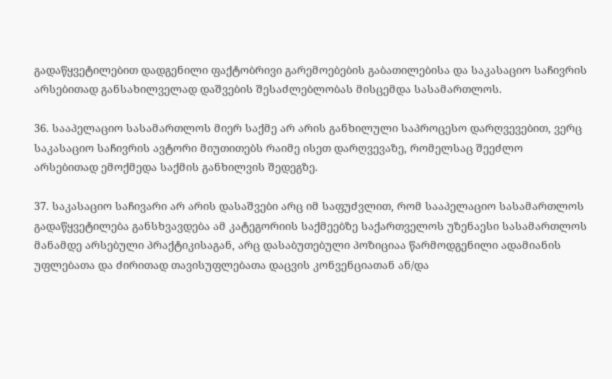გადაწყვეტილებით დადგენილი ფაქტობრივი გარემოებების გაბათილებისა და საკასაციო საჩივრის არსებითად განსახილველად დაშვების შესაძლებლობას მისცემდა სასამართლოს.

36. სააპელაციო სასამართლოს მიერ საქმე არ არის განხილული საპროცესო დარღვევებით, ვერც საკასაციო საჩივრის ავტორი მიუთითებს რაიმე ისეთ დარღვევაზე, რომელსაც შეეძლო არსებითად ემოქმედა საქმის განხილვის შედეგზე.

37. საკასაციო საჩივარი არ არის დასაშვები არც იმ საფუძვლით, რომ სააპელაციო სასამართლოს გადაწყვეტილება განსხვავდება ამ კატეგორიის საქმეებზე საქართველოს უზენაესი სასამართლოს მანამდე არსებული პრაქტიკისაგან, არც დასაბუთებული პოზიციაა წარმოდგენილი ადამიანის უფლებათა და ძირითად თავისუფლებათა დაცვის კონვენციათან ან/და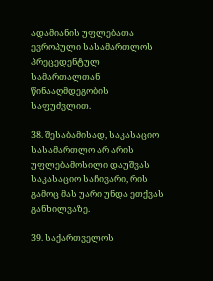ადამიანის უფლებათა ევროპული სასამართლოს პრეცედენტულ სამართალთან წინააღმდეგობის საფუძვლით.

38. შესაბამისად, საკასაციო სასამართლო არ არის უფლებამოსილი დაუშვას საკასაციო საჩივარი, რის გამოც მას უარი უნდა ეთქვას განხილვაზე.

39. საქართველოს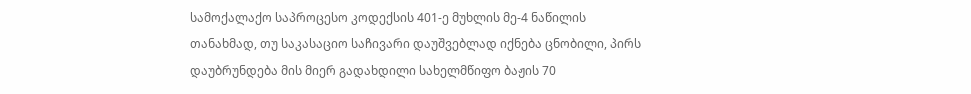სამოქალაქო საპროცესო კოდექსის 401-ე მუხლის მე-4 ნაწილის თანახმად, თუ საკასაციო საჩივარი დაუშვებლად იქნება ცნობილი, პირს დაუბრუნდება მის მიერ გადახდილი სახელმწიფო ბაჟის 70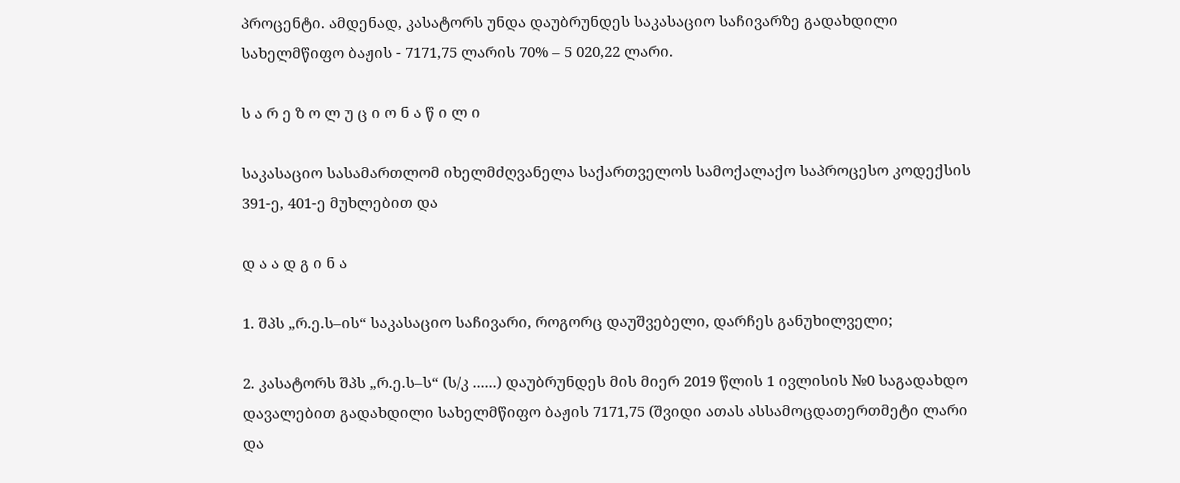პროცენტი. ამდენად, კასატორს უნდა დაუბრუნდეს საკასაციო საჩივარზე გადახდილი სახელმწიფო ბაჟის - 7171,75 ლარის 70% – 5 020,22 ლარი.

ს ა რ ე ზ ო ლ უ ც ი ო ნ ა წ ი ლ ი

საკასაციო სასამართლომ იხელმძღვანელა საქართველოს სამოქალაქო საპროცესო კოდექსის 391-ე, 401-ე მუხლებით და

დ ა ა დ გ ი ნ ა

1. შპს „რ.ე.ს–ის“ საკასაციო საჩივარი, როგორც დაუშვებელი, დარჩეს განუხილველი;

2. კასატორს შპს „რ.ე.ს–ს“ (ს/კ ......) დაუბრუნდეს მის მიერ 2019 წლის 1 ივლისის №0 საგადახდო დავალებით გადახდილი სახელმწიფო ბაჟის 7171,75 (შვიდი ათას ასსამოცდათერთმეტი ლარი და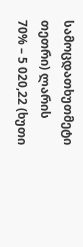სამოცდათხუთმეტი თეთრი) ლარის 70% – 5 020,22 (ხუთი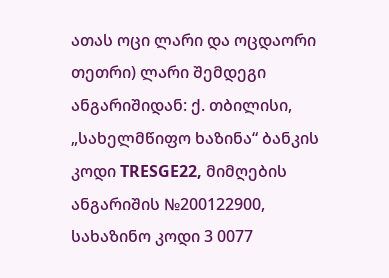ათას ოცი ლარი და ოცდაორი თეთრი) ლარი შემდეგი ანგარიშიდან: ქ. თბილისი, „სახელმწიფო ხაზინა“ ბანკის კოდი TRESGE22, მიმღების ანგარიშის №200122900, სახაზინო კოდი 3 0077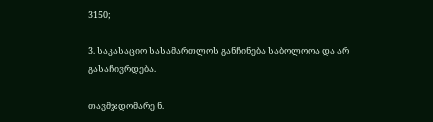3150;

3. საკასაციო სასამართლოს განჩინება საბოლოოა და არ გასაჩივრდება.

თავმჯდომარე ნ.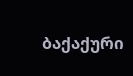ბაქაქური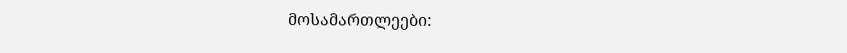მოსამართლეები: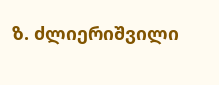ზ. ძლიერიშვილი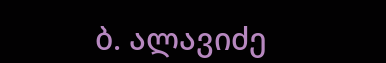ბ. ალავიძე